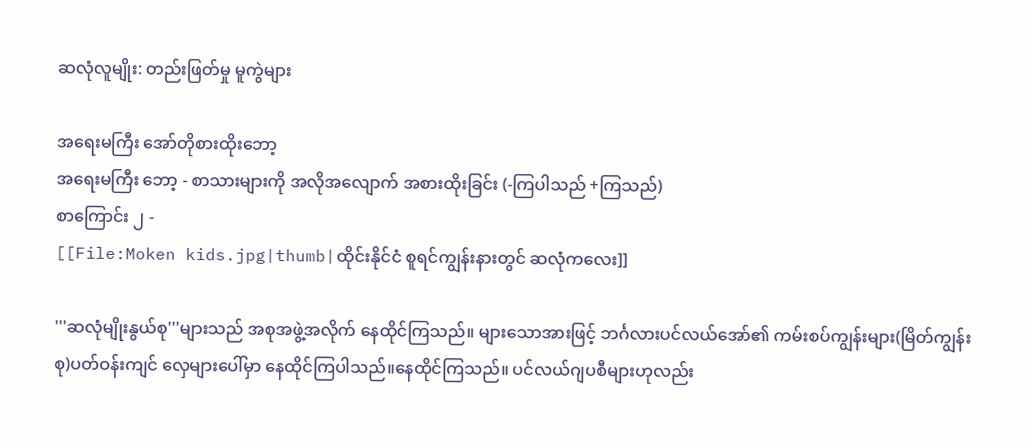ဆလုံလူမျိုး: တည်းဖြတ်မှု မူကွဲများ

အရေးမကြီး အော်တိုစားထိုးဘော့
အရေးမကြီး ဘော့ - စာသားများကို အလိုအလျောက် အစားထိုးခြင်း (-ကြပါသည် +ကြသည်)
စာကြောင်း ၂ -
[[File:Moken kids.jpg|thumb|ထိုင်းနိုင်ငံ စူရင်ကျွန်းနားတွင် ဆလုံကလေး]]

'''ဆလုံမျိုးနွယ်စု'''များသည် အစုအဖွဲ့အလိုက် နေထိုင်ကြသည်။ များသောအားဖြင့် ဘင်္ဂလားပင်လယ်အော်၏ ကမ်းစပ်ကျွန်းများ(မြိတ်ကျွန်းစု)ပတ်ဝန်းကျင် လှေများပေါ်မှာ နေထိုင်ကြပါသည်။နေထိုင်ကြသည်။ ပင်လယ်ဂျပစီများဟုလည်း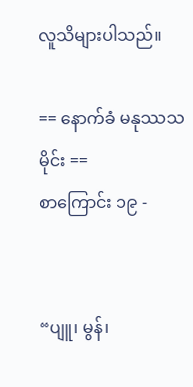လူသိများပါသည်။

== နောက်ခံ မနုဿသမိုင်း ==
စာကြောင်း ၁၉ -


“ပျူ၊ မွန်၊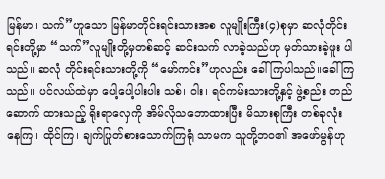မြန်မာ၊ သက်”ဟူသော မြန်မာတိုင်းရင်းသားအစ လူမျိုးကြီး(၄)စုမှာ ဆလုံတိုင်းရင်းတို့မှာ “သက်”လူမျိုးတို့မှတစ်ဆင့် ဆင်းသက် လာခဲ့သည်ဟု မှတ်သားခဲ့ဖူး ပါသည်။ ဆလုံ တိုင်းရင်းသားတို့ကို “မော်ကင်း”ဟုလည်း ခေါ်ကြပါသည်။ခေါ်ကြသည်။ ပင်လယ်ထဲမှာ ပေါ့ပေါ့ပါးပါး သစ်၊ ဝါး၊ ရင်ကမ်းသားတို့နှင့် ဖွဲ့စည်း တည်ဆောက် ထားသည့် ရိုးရာလှေကို အိမ်လိုသဘောထားပြီး မိသားစုကြီး တစ်ခုလုံး နေကြ၊ ထိုင်ကြ၊ ချက်ပြုတ်စားသောက်ကြရုံ သာမက သူတို့ဘဝ၏ အဖော်မွန်ဟု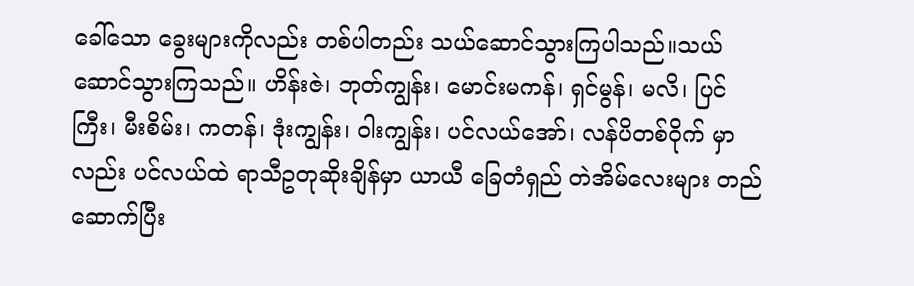ခေါ်သော ခွေးများကိုလည်း တစ်ပါတည်း သယ်ဆောင်သွားကြပါသည်။သယ်ဆောင်သွားကြသည်။ ဟိန်းဇဲ၊ ဘုတ်ကျွန်း၊ မောင်းမကန်၊ ရှင်မွန်၊ မလိ၊ ပြင်ကြီး၊ မီးစိမ်း၊ ကတန်၊ ဒုံးကျွန်း၊ ဝါးကျွန်း၊ ပင်လယ်အော်၊ လန်ပိတစ်ဝိုက် မှာလည်း ပင်လယ်ထဲ ရာသီဥတုဆိုးချိန်မှာ ယာယီ ခြေတံရှည် တဲအိမ်လေးများ တည်ဆောက်ပြီး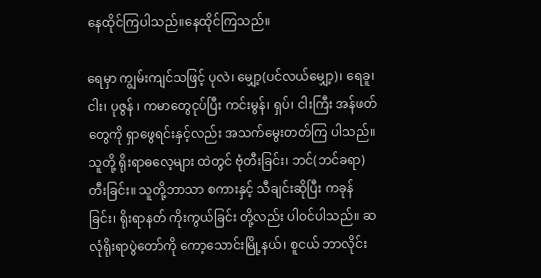နေထိုင်ကြပါသည်။နေထိုင်ကြသည်။

ရေမှာ ကျွမ်းကျင်သဖြင့် ပုလဲ၊ မျှော့(ပင်လယ်မျှော့)၊ ရေခူ၊ ငါး၊ ပုဇွန် ၊ ကမာတွေငုပ်ပြီး ကင်းမွန်၊ ရှပ်၊ ငါးကြီး အန်ဖတ်တွေကို ရှာဖွေရင်းနှင့်လည်း အသက်မွေးတတ်ကြ ပါသည်။ သူတို့ ရိုးရာဓလေ့များ ထဲတွင် ဗုံတီးခြင်း၊ ဘင်(ဘင်ခရာ)တီးခြင်း။ သူတို့ဘာသာ စကားနှင့် သီချင်းဆိုပြီး ကခုန်ခြင်း၊ ရိုးရာနတ် ကိုးကွယ်ခြင်း တို့လည်း ပါဝင်ပါသည်။ ဆလုံရိုးရာပွဲတော်ကို ကော့သောင်းမြို့နယ်၊ စူငယ် ဘာလိုင်း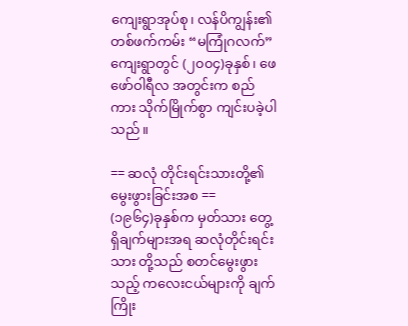ကျေးရွာအုပ်စု၊ လန်ပိကျွန်း၏ တစ်ဖက်ကမ်း “မကြုံဂလက်”ကျေးရွာတွင် (၂၀၀၄)ခုနှစ်၊ ဖေဖော်ဝါရီလ အတွင်းက စည်ကား သိုက်မြိုက်စွာ ကျင်းပခဲ့ပါသည်။

== ဆလုံ တိုင်းရင်းသားတို့၏ မွေးဖွားခြင်းအစ ==
(၁၉၆၄)ခုနှစ်က မှတ်သား တွေ့ရှိချက်များအရ ဆလုံတိုင်းရင်းသား တို့သည် စတင်မွေးဖွားသည့် ကလေးငယ်များကို ချက်ကြိုး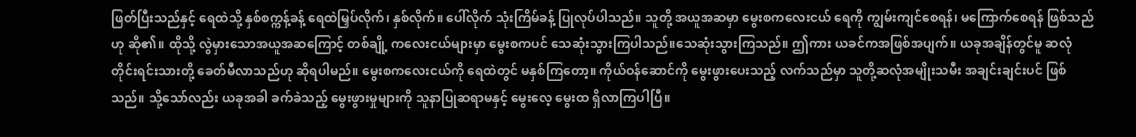ဖြတ်ပြီးသည်နှင့် ရေထဲသို့ နှစ်စက္ကန့်ခန့် ရေထဲမြှပ်လိုက်၊ နှစ်လိုက်။ ပေါ်လိုက် သုံးကြိမ်ခန့် ပြုလုပ်ပါသည်။ သူတို့ အယူအဆမှာ မွေးစကလေးငယ် ရေကို ကျွမ်းကျင်စေရန်၊ မကြောက်စေရန် ဖြစ်သည်ဟု ဆို၏။ ထိုသို့ လွဲမှားသောအယူအဆကြောင့် တစ်ချို့ ကလေးငယ်များမှာ မွေးစကပင် သေဆုံးသွားကြပါသည်။သေဆုံးသွားကြသည်။ ဤကား ယခင်ကအဖြစ်အပျက်။ ယခုအချိန်တွင်မူ ဆလုံတိုင်းရင်းသားတို့ ခေတ်မီလာသည်ဟု ဆိုရပါမည်။ မွေးစကလေးငယ်ကို ရေထဲတွင် မနှစ်ကြတော့။ ကိုယ်ဝန်ဆောင်ကို မွေးဖွားပေးသည့် လက်သည်မှာ သူတို့ဆလုံအမျိုးသမီး အချင်းချင်းပင် ဖြစ်သည်။ သို့သော်လည်း ယခုအခါ ခက်ခဲသည့် မွေးဖွားမှုများကို သူနာပြုဆရာမနှင့် မွေးလေ့ မွေးထ ရှိလာကြပါပြီ။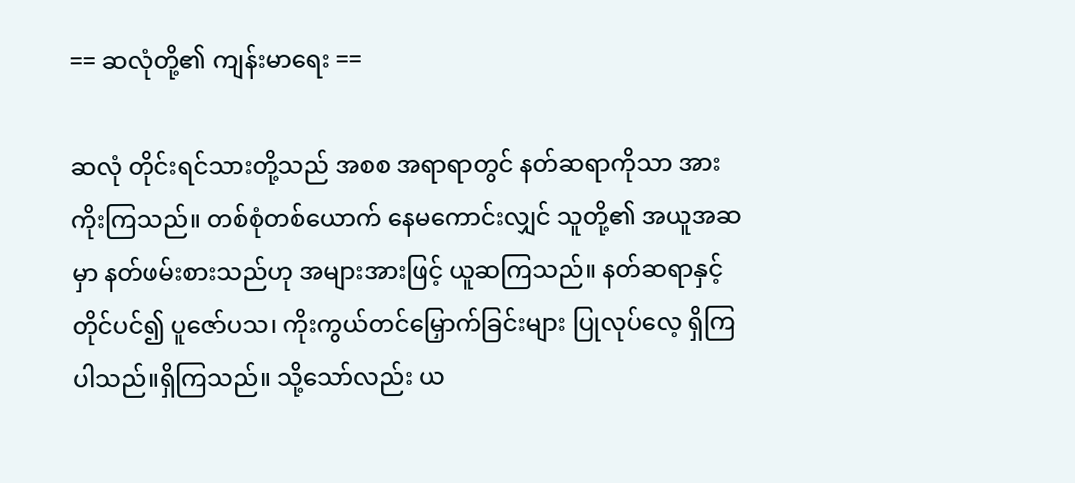== ဆလုံတို့၏ ကျန်းမာရေး ==

ဆလုံ တိုင်းရင်သားတို့သည် အစစ အရာရာတွင် နတ်ဆရာကိုသာ အားကိုးကြသည်။ တစ်စုံတစ်ယောက် နေမကောင်းလျှင် သူတို့၏ အယူအဆမှာ နတ်ဖမ်းစားသည်ဟု အများအားဖြင့် ယူဆကြသည်။ နတ်ဆရာနှင့် တိုင်ပင်၍ ပူဇော်ပသ၊ ကိုးကွယ်တင်မြှောက်ခြင်းများ ပြုလုပ်လေ့ ရှိကြပါသည်။ရှိကြသည်။ သို့သော်လည်း ယ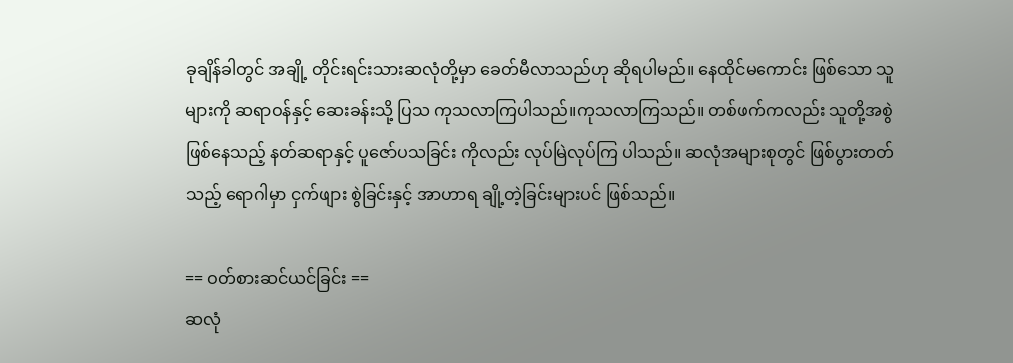ခုချိန်ခါတွင် အချို့ တိုင်းရင်းသားဆလုံတို့မှာ ခေတ်မီလာသည်ဟု ဆိုရပါမည်။ နေထိုင်မကောင်း ဖြစ်သော သူများကို ဆရာဝန်နှင့် ဆေးခန်းသို့ ပြသ ကုသလာကြပါသည်။ကုသလာကြသည်။ တစ်ဖက်ကလည်း သူတို့အစွဲဖြစ်နေသည့် နတ်ဆရာနှင့် ပူဇော်ပသခြင်း ကိုလည်း လုပ်မြဲလုပ်ကြ ပါသည်။ ဆလုံအများစုတွင် ဖြစ်ပွားတတ်သည့် ရောဂါမှာ ငှက်ဖျား စွဲခြင်းနှင့် အာဟာရ ချို့တဲ့ခြင်းများပင် ဖြစ်သည်။

== ဝတ်စားဆင်ယင်ခြင်း ==
ဆလုံ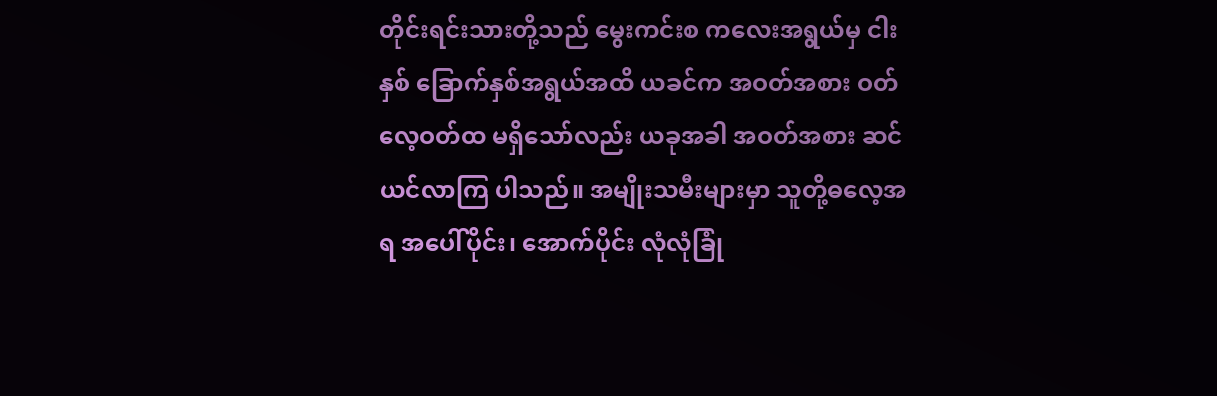တိုင်းရင်းသားတို့သည် မွေးကင်းစ ကလေးအရွယ်မှ ငါးနှစ် ခြောက်နှစ်အရွယ်အထိ ယခင်က အဝတ်အစား ဝတ်လေ့ဝတ်ထ မရှိသော်လည်း ယခုအခါ အဝတ်အစား ဆင်ယင်လာကြ ပါသည်။ အမျိုးသမီးများမှာ သူတို့ဓလေ့အရ အပေါ်ပိုင်း၊ အောက်ပိုင်း လုံလုံခြုံ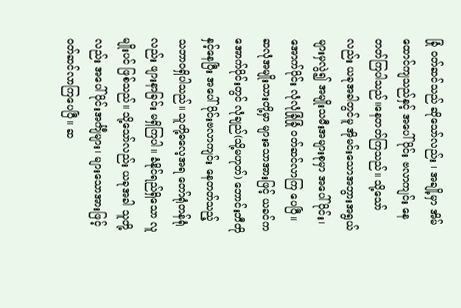ခြုံ ဝတ်ဆင်သည် ဆိုသော်လည်း ၊ အချို့မှာ အိမ်ထောင်ကျသည်နှင့် အပေါ်ပိုင်း ဗလာကျင်း နေတတ်ကြပါသည်။နေတတ်ကြသည်။ သို့သော်လည်း ယခုအခါတွင်မူ အိုမင်းသောအဘွားအရွယ်များမှလွဲ၍ အမျိုးသမီးအများစုမှာ အပေါ်ပိုင်း၊ အောက်ပိုင်း လုံလုံခြုံခြုံ ဝတ်ဆင်လာကြ ပေပြီ။ ဆလုံအမျိုးသားတို့မှာ များသောအားဖြင့် ယခင်ကအောက်ပိုင်းတွင် လုံချည်(သို့မဟုတ်) ဘောင်းဘီတိုနှင့်နေပြီး အပေါ်ပိုင်းဗလာကျင်း နေတတ်သည့် သဘာဝရှိပါသည်။ သူတို့ဓလေ့အရ တော်ရုံတန်ရုံလည်း ဖျားနာခြင်း မရှိကြပါ။ ခံနိုင်ရည်ရှိသော လူမျိုးပင် ဖြစ်သည်။ သို့သော်လည်း ယခုအခါ သူတို့လည်း အပေါ်ပိုင်းအင်္ကျီများ၊ များသောအားဖြင့် ဝတ်ဆင်လာကြပေပြီ။ ဆ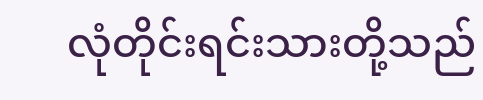လုံတိုင်းရင်းသားတို့သည်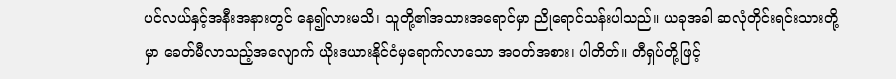ပင်လယ်နှင့်အနီးအနားတွင် နေ၍လားမသိ၊ သူတို့၏အသားအရောင်မှာ ညိုရောင်သန်းပါသည်။ ယခုအခါ ဆလုံတိုင်းရင်းသားတို့မှာ ခေတ်မီလာသည့်အလျောက် ယိုးဒယားနိုင်ငံမှရောက်လာသော အဝတ်အစား၊ ပါတိတ်။ တီရှပ်တို့ဖြင့်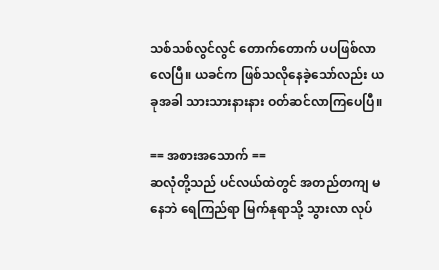သစ်သစ်လွင်လွင် တောက်တောက် ပပဖြစ်လာလေပြီ။ ယခင်က ဖြစ်သလိုနေခဲ့သော်လည်း ယခုအခါ သားသားနားနား ဝတ်ဆင်လာကြပေပြီ။

== အစားအသောက် ==
ဆလုံတို့သည် ပင်လယ်ထဲတွင် အတည်တကျ မနေဘဲ ရေကြည်ရာ မြက်နုရာသို့ သွားလာ လုပ်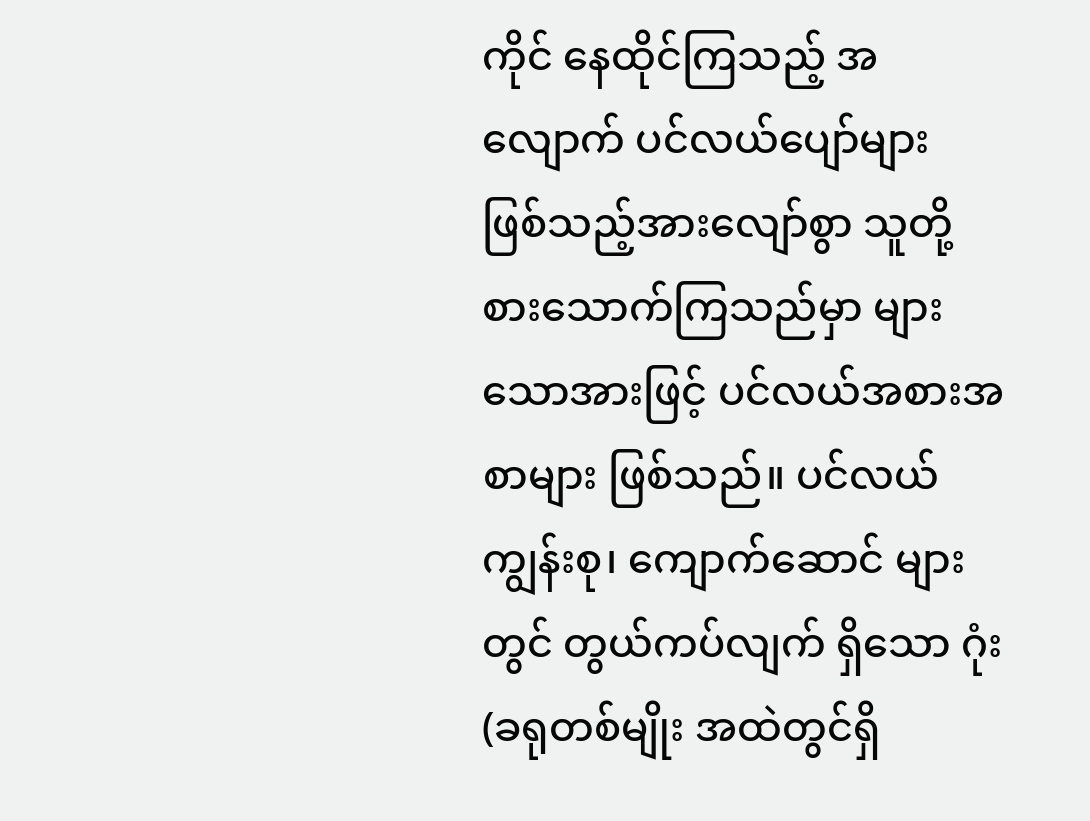ကိုင် နေထိုင်ကြသည့် အလျောက် ပင်လယ်ပျော်များ ဖြစ်သည့်အားလျော်စွာ သူတို့စားသောက်ကြသည်မှာ များသောအားဖြင့် ပင်လယ်အစားအစာများ ဖြစ်သည်။ ပင်လယ်ကျွန်းစု၊ ကျောက်ဆောင် များတွင် တွယ်ကပ်လျက် ရှိသော ဂုံး(ခရုတစ်မျိုး အထဲတွင်ရှိ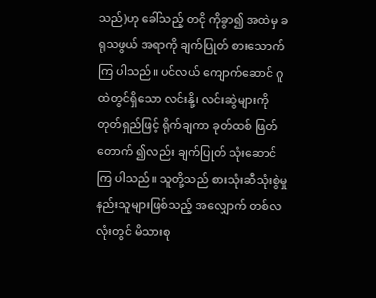သည်)ဟု ခေါ်သည့် တငို ကိုခွာ၍ အထဲမှ ခရုသဖွယ် အရာကို ချက်ပြုတ် စားသောက်ကြ ပါသည်။ ပင်လယ် ကျောက်ဆောင် ဂူထဲတွင်ရှိသော လင်းနို့၊ လင်းဆွဲများကို တုတ်ရှည်ဖြင့် ရိုက်ချကာ ခုတ်ထစ် ဖြတ်တောက် ၍လည်း ချက်ပြုတ် သုံးဆောင်ကြ ပါသည်။ သူတို့သည် စားသုံးဆီသုံးစွဲမှု နည်းသူများဖြစ်သည့် အလျှောက် တစ်လလုံးတွင် မိသားစု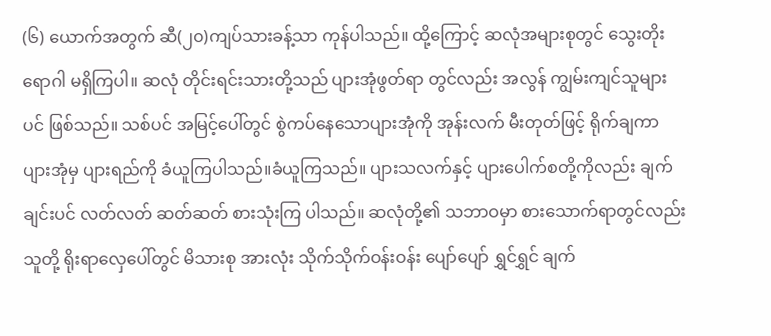(၆) ယောက်အတွက် ဆီ(၂၀)ကျပ်သားခန့်သာ ကုန်ပါသည်။ ထို့ကြောင့် ဆလုံအများစုတွင် သွေးတိုးရောဂါ မရှိကြပါ။ ဆလုံ တိုင်းရင်းသားတို့သည် ပျားအုံဖွတ်ရာ တွင်လည်း အလွန် ကျွမ်းကျင်သူများပင် ဖြစ်သည်။ သစ်ပင် အမြင့်ပေါ်တွင် စွဲကပ်နေသောပျားအုံကို အုန်းလက် မီးတုတ်ဖြင့် ရိုက်ချကာ ပျားအုံမှ ပျားရည်ကို ခံယူကြပါသည်။ခံယူကြသည်။ ပျားသလက်နှင့် ပျားပေါက်စတို့ကိုလည်း ချက်ချင်းပင် လတ်လတ် ဆတ်ဆတ် စားသုံးကြ ပါသည်။ ဆလုံတို့၏ သဘာဝမှာ စားသောက်ရာတွင်လည်း သူတို့ ရိုးရာလှေပေါ်တွင် မိသားစု အားလုံး သိုက်သိုက်ဝန်းဝန်း ပျော်ပျော် ရွှင်ရွှင် ချက်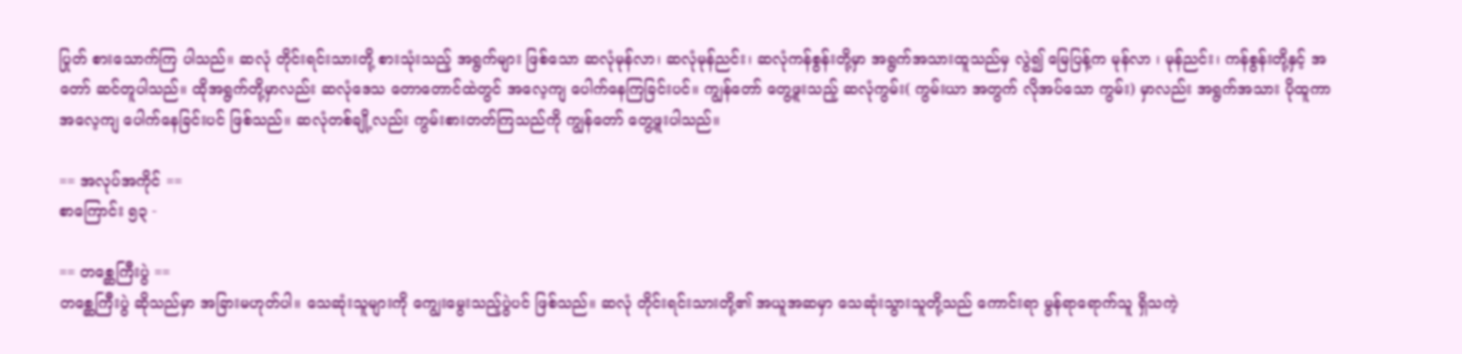ပြုတ် စားသောက်ကြ ပါသည်။ ဆလုံ တိုင်းရင်းသားတို့ စားသုံးသည့် အရွက်များ ဖြစ်သော ဆလုံမုန်လာ၊ ဆလုံမုန်ညင်း၊ ဆလုံကန်စွန်းတို့မှာ အရွက်အသားထူသည်မှ လွဲ၍ မြေပြန့်က မုန်လာ ၊ မုန်ညင်း၊ ကန်စွန်းတို့နှင့် အတော် ဆင်တူပါသည်။ ထိုအရွက်တို့မှာလည်း ဆလုံဒေသ တောတောင်ထဲတွင် အလေ့ကျ ပေါက်နေကြခြင်းပင်။ ကျွန်တော် တွေ့ဖူးသည့် ဆလုံကွမ်း( ကွမ်းယာ အတွက် လိုအပ်သော ကွမ်း) မှာလည်း အရွက်အသား ပိုထူကာ အလေ့ကျ ပေါက်နေခြင်းပင် ဖြစ်သည်။ ဆလုံတစ်ချို့လည်း ကွမ်းစားတတ်ကြသည်ကို ကျွန်တော် တွေ့ဖူးပါသည်။

== အလုပ်အကိုင် ==
စာကြောင်း ၅၃ -

== တစ္ဆေကြီးပွဲ ==
တစ္ဆေကြီးပွဲ ဆိုသည်မှာ အခြားမဟုတ်ပါ။ သေဆုံးသူများကို ကျွေးမွေးသည့်ပွဲပင် ဖြစ်သည်။ ဆလုံ တိုင်းရင်းသားတို့၏ အယူအဆမှာ သေဆုံးသွားသူတို့သည် ကောင်းရာ မွန်ရာရောက်သူ ရှိသကဲ့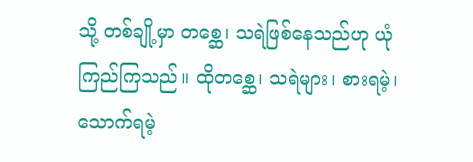သို့ တစ်ချို့မှာ တစ္ဆေ၊ သရဲဖြစ်နေသည်ဟု ယုံကြည်ကြသည်။ ထိုတစ္ဆေ၊ သရဲများ၊ စားရမဲ့၊ သောက်ရမဲ့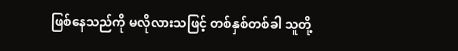ဖြစ်နေသည်ကို မလိုလားသဖြင့် တစ်နှစ်တစ်ခါ သူတို့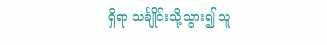ရှိရာ သင်္ချိုင်းသို့သွား၍ သူ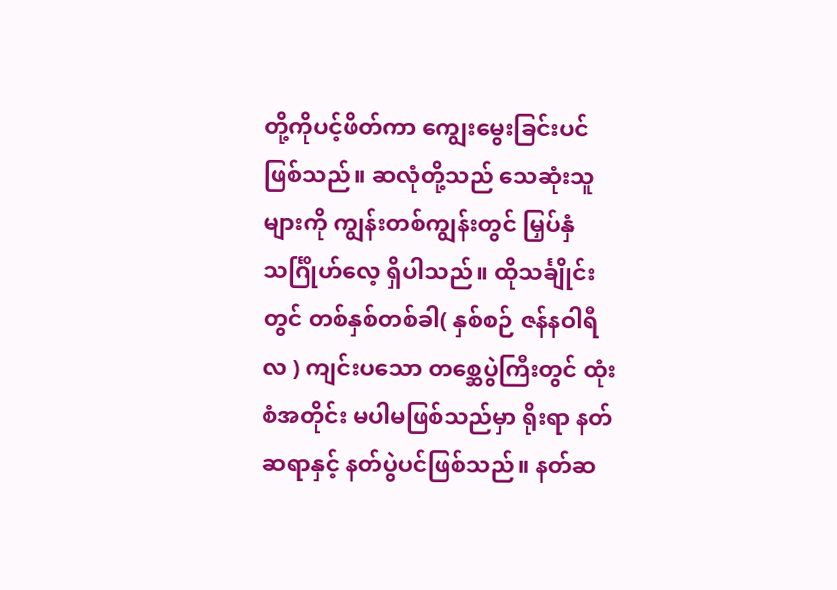တို့ကိုပင့်ဖိတ်ကာ ကျွေးမွေးခြင်းပင် ဖြစ်သည်။ ဆလုံတို့သည် သေဆုံးသူများကို ကျွန်းတစ်ကျွန်းတွင် မြှပ်နှံ သင်္ဂြိုဟ်လေ့ ရှိပါသည်။ ထိုသင်္ချိုင်းတွင် တစ်နှစ်တစ်ခါ( နှစ်စဉ် ဇန်နဝါရီလ ) ကျင်းပသော တစ္ဆေပွဲကြီးတွင် ထုံးစံအတိုင်း မပါမဖြစ်သည်မှာ ရိုးရာ နတ်ဆရာနှင့် နတ်ပွဲပင်ဖြစ်သည်။ နတ်ဆ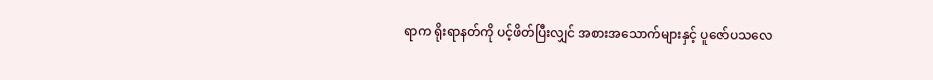ရာက ရိုးရာနတ်ကို ပင့်ဖိတ်ပြီးလျှင် အစားအသောက်များနှင့် ပူဇော်ပသလေ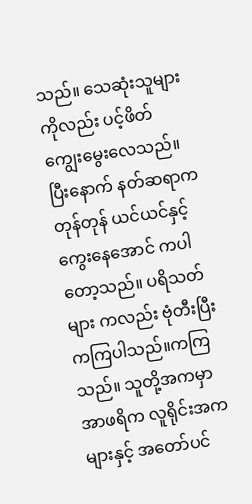သည်။ သေဆုံးသူများ ကိုလည်း ပင့်ဖိတ် ကျွေးမွေးလေသည်။ ပြီးနောက် နတ်ဆရာက တုန်တုန် ယင်ယင်နှင့် ကွေးနေအောင် ကပါတော့သည်။ ပရိသတ်များ ကလည်း ဗုံတီးပြီး ကကြပါသည်။ကကြသည်။ သူတို့အကမှာ အာဖရိက လူရိုင်းအကများနှင့် အတော်ပင်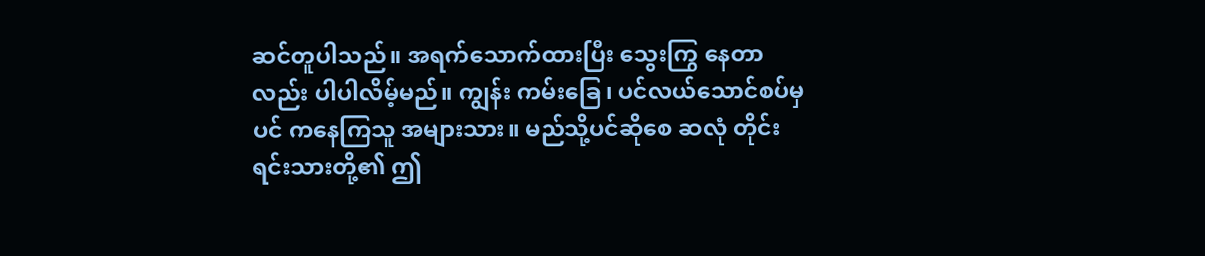ဆင်တူပါသည်။ အရက်သောက်ထားပြီး သွေးကြွ နေတာလည်း ပါပါလိမ့်မည်။ ကျွန်း ကမ်းခြေ၊ ပင်လယ်သောင်စပ်မှပင် ကနေကြသူ အများသား။ မည်သို့ပင်ဆိုစေ ဆလုံ တိုင်းရင်းသားတို့၏ ဤ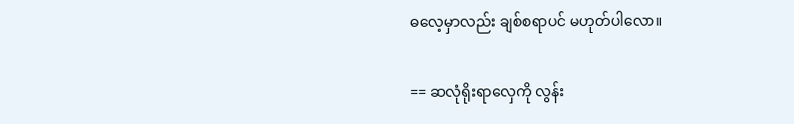ဓလေ့မှာလည်း ချစ်စရာပင် မဟုတ်ပါလော။

== ဆလုံရိုးရာလှေကို လွန်း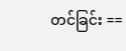တင်ခြင်း ==